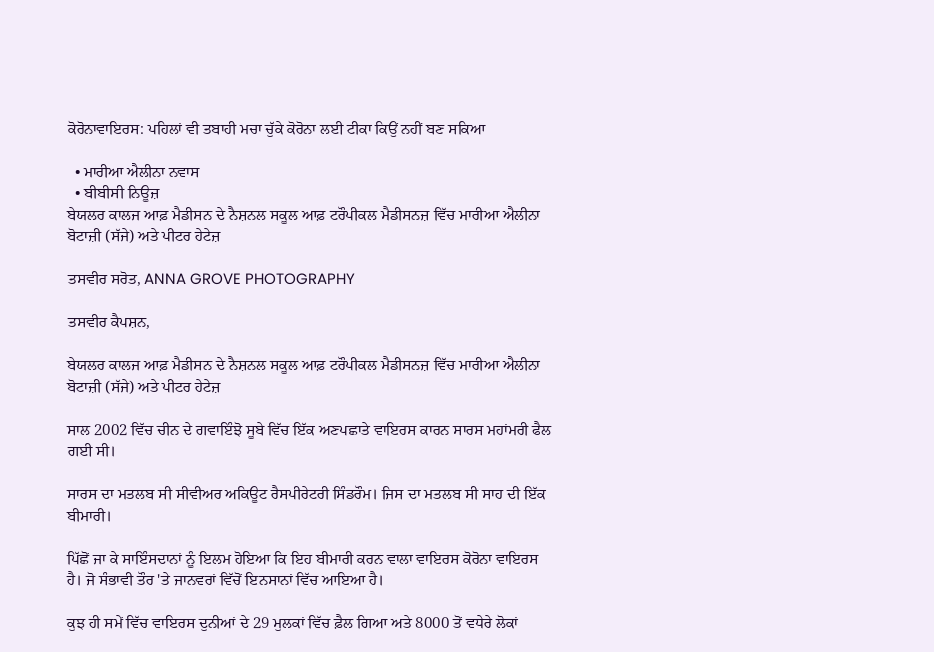ਕੋਰੋਨਾਵਾਇਰਸ: ਪਹਿਲਾਂ ਵੀ ਤਬਾਹੀ ਮਚਾ ਚੁੱਕੇ ਕੋਰੋਨਾ ਲਈ ਟੀਕਾ ਕਿਉਂ ਨਹੀਂ ਬਣ ਸਕਿਆ

  • ਮਾਰੀਆ ਐਲੀਨਾ ਨਵਾਸ
  • ਬੀਬੀਸੀ ਨਿਊਜ਼
ਬੇਯਲਰ ਕਾਲਜ ਆਫ਼ ਮੈਡੀਸਨ ਦੇ ਨੈਸ਼ਨਲ ਸਕੂਲ ਆਫ਼ ਟਰੌਪੀਕਲ ਮੈਡੀਸਨਜ਼ ਵਿੱਚ ਮਾਰੀਆ ਐਲੀਨਾ ਬੋਟਾਜ਼ੀ (ਸੱਜੇ) ਅਤੇ ਪੀਟਰ ਹੇਟੇਜ਼

ਤਸਵੀਰ ਸਰੋਤ, ANNA GROVE PHOTOGRAPHY

ਤਸਵੀਰ ਕੈਪਸ਼ਨ,

ਬੇਯਲਰ ਕਾਲਜ ਆਫ਼ ਮੈਡੀਸਨ ਦੇ ਨੈਸ਼ਨਲ ਸਕੂਲ ਆਫ਼ ਟਰੌਪੀਕਲ ਮੈਡੀਸਨਜ਼ ਵਿੱਚ ਮਾਰੀਆ ਐਲੀਨਾ ਬੋਟਾਜ਼ੀ (ਸੱਜੇ) ਅਤੇ ਪੀਟਰ ਹੇਟੇਜ਼

ਸਾਲ 2002 ਵਿੱਚ ਚੀਨ ਦੇ ਗਵਾਇੰਝੋ ਸੂਬੇ ਵਿੱਚ ਇੱਕ ਅਣਪਛਾਤੇ ਵਾਇਰਸ ਕਾਰਨ ਸਾਰਸ ਮਹਾਂਮਰੀ ਫੈਲ ਗਈ ਸੀ।

ਸਾਰਸ ਦਾ ਮਤਲਬ ਸੀ ਸੀਵੀਅਰ ਅਕਿਊਟ ਰੈਸਪੀਰੇਟਰੀ ਸਿੰਡਰੌਮ। ਜਿਸ ਦਾ ਮਤਲਬ ਸੀ ਸਾਹ ਦੀ ਇੱਕ ਬੀਮਾਰੀ।

ਪਿੱਛੋਂ ਜਾ ਕੇ ਸਾਇੰਸਦਾਨਾਂ ਨੂੰ ਇਲਮ ਹੋਇਆ ਕਿ ਇਹ ਬੀਮਾਰੀ ਕਰਨ ਵਾਲਾ ਵਾਇਰਸ ਕੋਰੋਨਾ ਵਾਇਰਸ ਹੈ। ਜੋ ਸੰਭਾਵੀ ਤੌਰ 'ਤੇ ਜਾਨਵਰਾਂ ਵਿੱਚੋਂ ਇਨਸਾਨਾਂ ਵਿੱਚ ਆਇਆ ਹੈ।

ਕੁਝ ਹੀ ਸਮੇਂ ਵਿੱਚ ਵਾਇਰਸ ਦੁਨੀਆਂ ਦੇ 29 ਮੁਲਕਾਂ ਵਿੱਚ ਫ਼ੈਲ ਗਿਆ ਅਤੇ 8000 ਤੋਂ ਵਧੇਰੇ ਲੋਕਾਂ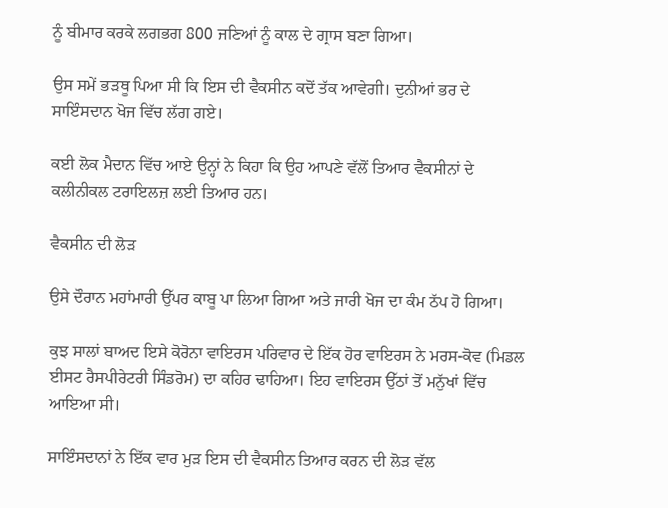ਨੂੰ ਬੀਮਾਰ ਕਰਕੇ ਲਗਭਗ 800 ਜਣਿਆਂ ਨੂੰ ਕਾਲ ਦੇ ਗ੍ਰਾਸ ਬਣਾ ਗਿਆ।

ਉਸ ਸਮੇਂ ਭੜਥੂ ਪਿਆ ਸੀ ਕਿ ਇਸ ਦੀ ਵੈਕਸੀਨ ਕਦੋਂ ਤੱਕ ਆਵੇਗੀ। ਦੁਨੀਆਂ ਭਰ ਦੇ ਸਾਇੰਸਦਾਨ ਖੋਜ ਵਿੱਚ ਲੱਗ ਗਏ।

ਕਈ ਲੋਕ ਮੈਦਾਨ ਵਿੱਚ ਆਏ ਉਨ੍ਹਾਂ ਨੇ ਕਿਹਾ ਕਿ ਉਹ ਆਪਣੇ ਵੱਲੋਂ ਤਿਆਰ ਵੈਕਸੀਨਾਂ ਦੇ ਕਲੀਨੀਕਲ ਟਰਾਇਲਜ਼ ਲਈ ਤਿਆਰ ਹਨ।

ਵੈਕਸੀਨ ਦੀ ਲੋੜ

ਉਸੇ ਦੌਰਾਨ ਮਹਾਂਮਾਰੀ ਉੱਪਰ ਕਾਬੂ ਪਾ ਲਿਆ ਗਿਆ ਅਤੇ ਜਾਰੀ ਖੋਜ ਦਾ ਕੰਮ ਠੱਪ ਹੋ ਗਿਆ।

ਕੁਝ ਸਾਲਾਂ ਬਾਅਦ ਇਸੇ ਕੋਰੋਨਾ ਵਾਇਰਸ ਪਰਿਵਾਰ ਦੇ ਇੱਕ ਹੋਰ ਵਾਇਰਸ ਨੇ ਮਰਸ-ਕੋਵ (ਮਿਡਲ ਈਸਟ ਰੈਸਪੀਰੇਟਰੀ ਸਿੰਡਰੋਮ) ਦਾ ਕਹਿਰ ਢਾਹਿਆ। ਇਹ ਵਾਇਰਸ ਉੱਠਾਂ ਤੋਂ ਮਨੁੱਖਾਂ ਵਿੱਚ ਆਇਆ ਸੀ।

ਸਾਇੰਸਦਾਨਾਂ ਨੇ ਇੱਕ ਵਾਰ ਮੁੜ ਇਸ ਦੀ ਵੈਕਸੀਨ ਤਿਆਰ ਕਰਨ ਦੀ ਲੋੜ ਵੱਲ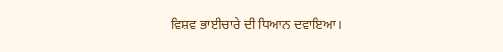ਵਿਸ਼ਵ ਭਾਈਚਾਰੇ ਦੀ ਧਿਆਨ ਦਵਾਇਆ।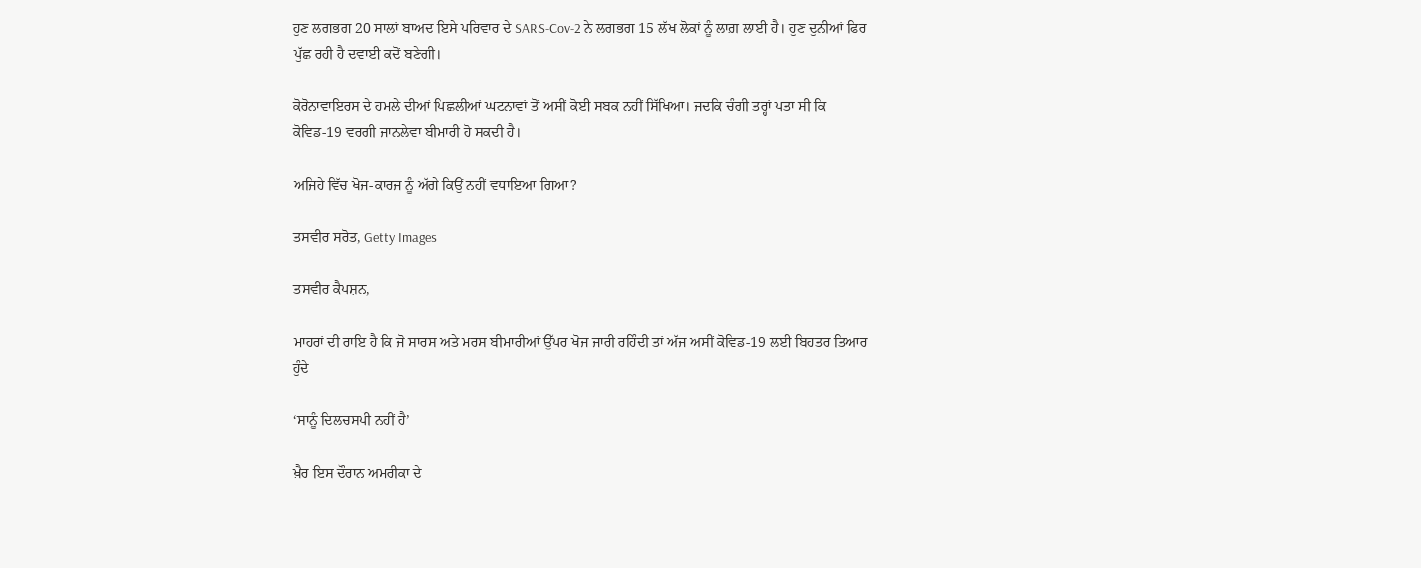ਹੁਣ ਲਗਭਗ 20 ਸਾਲਾਂ ਬਾਅਦ ਇਸੇ ਪਰਿਵਾਰ ਦੇ SARS-Cov-2 ਨੇ ਲਗਭਗ 15 ਲੱਖ ਲੋਕਾਂ ਨੂੰ ਲਾਗ਼ ਲਾਈ ਹੈ। ਹੁਣ ਦੁਨੀਆਂ ਫਿਰ ਪੁੱਛ ਰਹੀ ਹੈ ਦਵਾਈ ਕਦੋਂ ਬਣੇਗੀ।

ਕੋਰੋਨਾਵਾਇਰਸ ਦੇ ਹਮਲੇ ਦੀਆਂ ਪਿਛਲੀਆਂ ਘਟਨਾਵਾਂ ਤੋਂ ਅਸੀਂ ਕੋਈ ਸਬਕ ਨਹੀਂ ਸਿੱਖਿਆ। ਜਦਕਿ ਚੰਗੀ ਤਰ੍ਹਾਂ ਪਤਾ ਸੀ ਕਿ ਕੋਵਿਡ-19 ਵਰਗੀ ਜਾਨਲੇਵਾ ਬੀਮਾਰੀ ਹੋ ਸਕਦੀ ਹੈ।

ਅਜਿਹੇ ਵਿੱਚ ਖੋਜ-ਕਾਰਜ ਨੂੰ ਅੱਗੇ ਕਿਉਂ ਨਹੀਂ ਵਧਾਇਆ ਗਿਆ?

ਤਸਵੀਰ ਸਰੋਤ, Getty Images

ਤਸਵੀਰ ਕੈਪਸ਼ਨ,

ਮਾਹਰਾਂ ਦੀ ਰਾਇ ਹੈ ਕਿ ਜੋ ਸਾਰਸ ਅਤੇ ਮਰਸ ਬੀਮਾਰੀਆਂ ਉੱਪਰ ਖੋਜ ਜਾਰੀ ਰਹਿੰਦੀ ਤਾਂ ਅੱਜ ਅਸੀਂ ਕੋਵਿਡ-19 ਲਈ ਬਿਹਤਰ ਤਿਆਰ ਹੁੰਦੇ

‘ਸਾਨੂੰ ਦਿਲਚਸਪੀ ਨਹੀਂ ਹੈ’

ਖ਼ੈਰ ਇਸ ਦੌਰਾਨ ਅਮਰੀਕਾ ਦੇ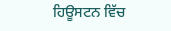ਹਿਊਸਟਨ ਵਿੱਚ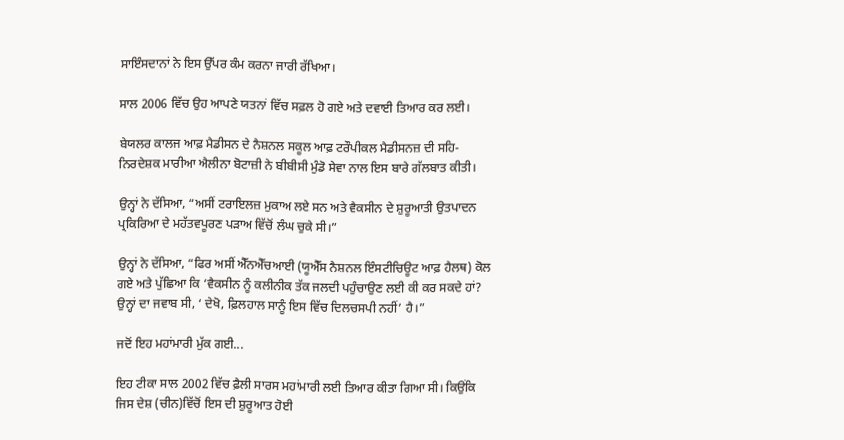ਸਾਇੰਸਦਾਨਾਂ ਨੇ ਇਸ ਉੱਪਰ ਕੰਮ ਕਰਨਾ ਜਾਰੀ ਰੱਖਿਆ।

ਸਾਲ 2006 ਵਿੱਚ ਉਹ ਆਪਣੇ ਯਤਨਾਂ ਵਿੱਚ ਸਫ਼ਲ ਹੋ ਗਏ ਅਤੇ ਦਵਾਈ ਤਿਆਰ ਕਰ ਲਈ।

ਬੇਯਲਰ ਕਾਲਜ ਆਫ਼ ਮੈਡੀਸਨ ਦੇ ਨੈਸ਼ਨਲ ਸਕੂਲ ਆਫ਼ ਟਰੌਪੀਕਲ ਮੈਡੀਸਨਜ਼ ਦੀ ਸਹਿ-ਨਿਰਦੇਸ਼ਕ ਮਾਰੀਆ ਐਲੀਨਾ ਬੋਟਾਜ਼ੀ ਨੇ ਬੀਬੀਸੀ ਮੁੰਡੋ ਸੇਵਾ ਨਾਲ ਇਸ ਬਾਰੇ ਗੱਲਬਾਤ ਕੀਤੀ।

ਉਨ੍ਹਾਂ ਨੇ ਦੱਸਿਆ, “ਅਸੀਂ ਟਰਾਇਲਜ਼ ਮੁਕਾਅ ਲਏ ਸਨ ਅਤੇ ਵੈਕਸੀਨ ਦੇ ਸ਼ੁਰੂਆਤੀ ਉਤਪਾਦਨ ਪ੍ਰਕਿਰਿਆ ਦੇ ਮਹੱਤਵਪੂਰਣ ਪੜਾਅ ਵਿੱਚੋਂ ਲੰਘ ਚੁਕੇ ਸੀ।”

ਉਨ੍ਹਾਂ ਨੇ ਦੱਸਿਆ, “ਫਿਰ ਅਸੀਂ ਐੱਨਐੱਚਆਈ (ਯੂਐੱਸ ਨੈਸ਼ਨਲ ਇੰਸਟੀਚਿਊਟ ਆਫ਼ ਹੈਲਥ) ਕੋਲ ਗਏ ਅਤੇ ਪੁੱਛਿਆ ਕਿ ‘ਵੈਕਸੀਨ ਨੂੰ ਕਲੀਨੀਕ ਤੱਕ ਜਲਦੀ ਪਹੁੰਚਾਉਣ ਲਈ ਕੀ ਕਰ ਸਕਦੇ ਹਾਂ? ਉਨ੍ਹਾਂ ਦਾ ਜਵਾਬ ਸੀ, ‘ ਦੇਖੋ, ਫ਼ਿਲਹਾਲ ਸਾਨੂੰ ਇਸ ਵਿੱਚ ਦਿਲਚਸਪੀ ਨਹੀਂ’ ਹੈ।”

ਜਦੋਂ ਇਹ ਮਹਾਂਮਾਰੀ ਮੁੱਕ ਗਈ...

ਇਹ ਟੀਕਾ ਸਾਲ 2002 ਵਿੱਚ ਫ਼ੈਲੀ ਸਾਰਸ ਮਹਾਂਮਾਰੀ ਲਈ ਤਿਆਰ ਕੀਤਾ ਗਿਆ ਸੀ। ਕਿਉਂਕਿ ਜਿਸ ਦੇਸ਼ (ਚੀਨ)ਵਿੱਚੋਂ ਇਸ ਦੀ ਸ਼ੁਰੂਆਤ ਹੋਈ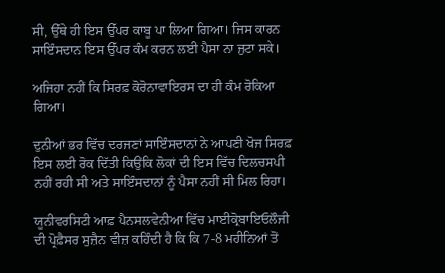ਸੀ, ਉੱਥੇ ਹੀ ਇਸ ਉੱਪਰ ਕਾਬੂ ਪਾ ਲਿਆ ਗਿਆ। ਜਿਸ ਕਾਰਨ ਸਾਇੰਸਦਾਨ ਇਸ ਉੱਪਰ ਕੰਮ ਕਰਨ ਲਈ ਪੈਸਾ ਨਾ ਜੁਟਾ ਸਕੇ।

ਅਜਿਹਾ ਨਹੀਂ ਕਿ ਸਿਰਫ਼ ਕੋਰੋਨਾਵਾਇਰਸ ਦਾ ਹੀ ਕੰਮ ਰੋਕਿਆ ਗਿਆ।

ਦੁਨੀਆਂ ਭਰ ਵਿੱਚ ਦਰਜਣਾਂ ਸਾਇੰਸਦਾਨਾਂ ਨੇ ਆਪਣੀ ਖੋਜ ਸਿਰਫ਼ ਇਸ ਲਈ ਰੋਕ ਦਿੱਤੀ ਕਿਉਂਕਿ ਲੋਕਾਂ ਦੀ ਇਸ ਵਿੱਚ ਦਿਲਚਸਪੀ ਨਹੀਂ ਰਹੀ ਸੀ ਅਤੇ ਸਾਇੰਸਦਾਨਾਂ ਨੂੰ ਪੈਸਾ ਨਹੀਂ ਸੀ ਮਿਲ ਰਿਹਾ।

ਯੂਨੀਵਰਸਿਟੀ ਆਫ਼ ਪੈਨਸਲਵੇਨੀਆ ਵਿੱਚ ਮਾਈਕ੍ਰੋਬਾਇਓਲੌਜੀ ਦੀ ਪ੍ਰੋਫ਼ੈਸਰ ਸੁਜ਼ੈਨ ਵੀਜ਼ ਕਹਿੰਦੀ ਹੈ ਕਿ ਕਿ 7-8 ਮਹੀਨਿਆਂ ਤੋਂ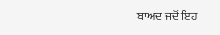ਬਾਅਦ ਜਦੋਂ ਇਹ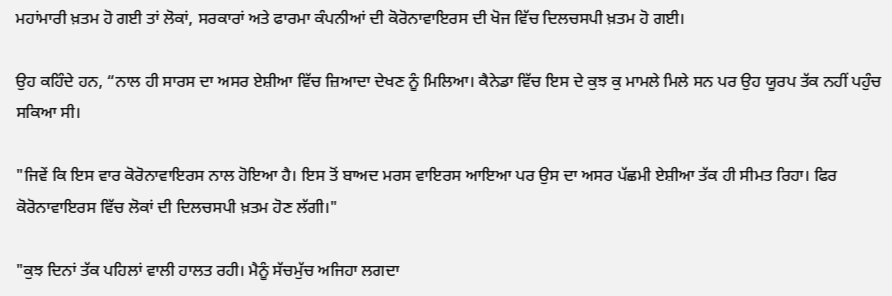ਮਹਾਂਮਾਰੀ ਖ਼ਤਮ ਹੋ ਗਈ ਤਾਂ ਲੋਕਾਂ, ਸਰਕਾਰਾਂ ਅਤੇ ਫਾਰਮਾ ਕੰਪਨੀਆਂ ਦੀ ਕੋਰੋਨਾਵਾਇਰਸ ਦੀ ਖੋਜ ਵਿੱਚ ਦਿਲਚਸਪੀ ਖ਼ਤਮ ਹੋ ਗਈ।

ਉਹ ਕਹਿੰਦੇ ਹਨ, “ਨਾਲ ਹੀ ਸਾਰਸ ਦਾ ਅਸਰ ਏਸ਼ੀਆ ਵਿੱਚ ਜ਼ਿਆਦਾ ਦੇਖਣ ਨੂੰ ਮਿਲਿਆ। ਕੈਨੇਡਾ ਵਿੱਚ ਇਸ ਦੇ ਕੁਝ ਕੁ ਮਾਮਲੇ ਮਿਲੇ ਸਨ ਪਰ ਉਹ ਯੂਰਪ ਤੱਕ ਨਹੀਂ ਪਹੁੰਚ ਸਕਿਆ ਸੀ।

"ਜਿਵੇਂ ਕਿ ਇਸ ਵਾਰ ਕੋਰੋਨਾਵਾਇਰਸ ਨਾਲ ਹੋਇਆ ਹੈ। ਇਸ ਤੋਂ ਬਾਅਦ ਮਰਸ ਵਾਇਰਸ ਆਇਆ ਪਰ ਉਸ ਦਾ ਅਸਰ ਪੱਛਮੀ ਏਸ਼ੀਆ ਤੱਕ ਹੀ ਸੀਮਤ ਰਿਹਾ। ਫਿਰ ਕੋਰੋਨਾਵਾਇਰਸ ਵਿੱਚ ਲੋਕਾਂ ਦੀ ਦਿਲਚਸਪੀ ਖ਼ਤਮ ਹੋਣ ਲੱਗੀ।"

"ਕੁਝ ਦਿਨਾਂ ਤੱਕ ਪਹਿਲਾਂ ਵਾਲੀ ਹਾਲਤ ਰਹੀ। ਮੈਨੂੰ ਸੱਚਮੁੱਚ ਅਜਿਹਾ ਲਗਦਾ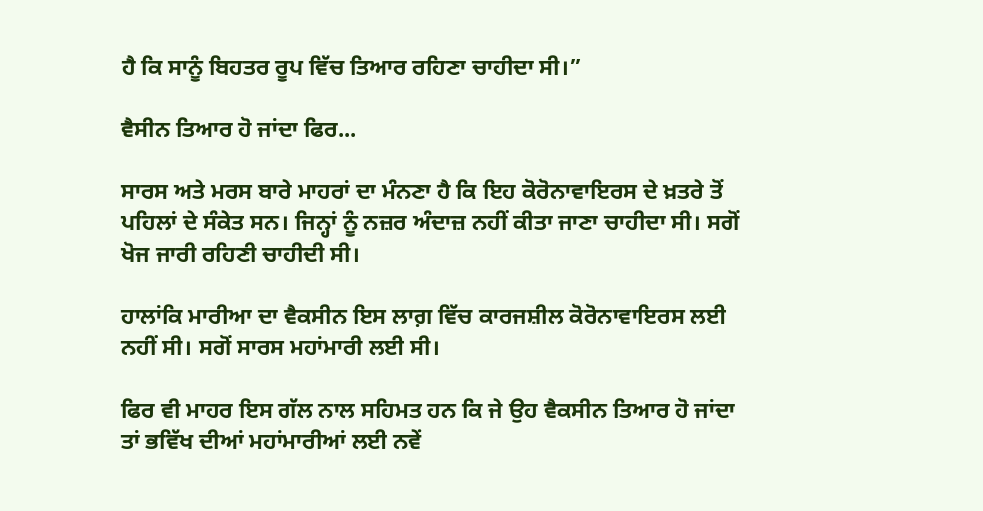ਹੈ ਕਿ ਸਾਨੂੰ ਬਿਹਤਰ ਰੂਪ ਵਿੱਚ ਤਿਆਰ ਰਹਿਣਾ ਚਾਹੀਦਾ ਸੀ।”

ਵੈਸੀਨ ਤਿਆਰ ਹੋ ਜਾਂਦਾ ਫਿਰ...

ਸਾਰਸ ਅਤੇ ਮਰਸ ਬਾਰੇ ਮਾਹਰਾਂ ਦਾ ਮੰਨਣਾ ਹੈ ਕਿ ਇਹ ਕੋਰੋਨਾਵਾਇਰਸ ਦੇ ਖ਼ਤਰੇ ਤੋਂ ਪਹਿਲਾਂ ਦੇ ਸੰਕੇਤ ਸਨ। ਜਿਨ੍ਹਾਂ ਨੂੰ ਨਜ਼ਰ ਅੰਦਾਜ਼ ਨਹੀਂ ਕੀਤਾ ਜਾਣਾ ਚਾਹੀਦਾ ਸੀ। ਸਗੋਂ ਖੋਜ ਜਾਰੀ ਰਹਿਣੀ ਚਾਹੀਦੀ ਸੀ।

ਹਾਲਾਂਕਿ ਮਾਰੀਆ ਦਾ ਵੈਕਸੀਨ ਇਸ ਲਾਗ਼ ਵਿੱਚ ਕਾਰਜਸ਼ੀਲ ਕੋਰੋਨਾਵਾਇਰਸ ਲਈ ਨਹੀਂ ਸੀ। ਸਗੋਂ ਸਾਰਸ ਮਹਾਂਮਾਰੀ ਲਈ ਸੀ।

ਫਿਰ ਵੀ ਮਾਹਰ ਇਸ ਗੱਲ ਨਾਲ ਸਹਿਮਤ ਹਨ ਕਿ ਜੇ ਉਹ ਵੈਕਸੀਨ ਤਿਆਰ ਹੋ ਜਾਂਦਾ ਤਾਂ ਭਵਿੱਖ ਦੀਆਂ ਮਹਾਂਮਾਰੀਆਂ ਲਈ ਨਵੇਂ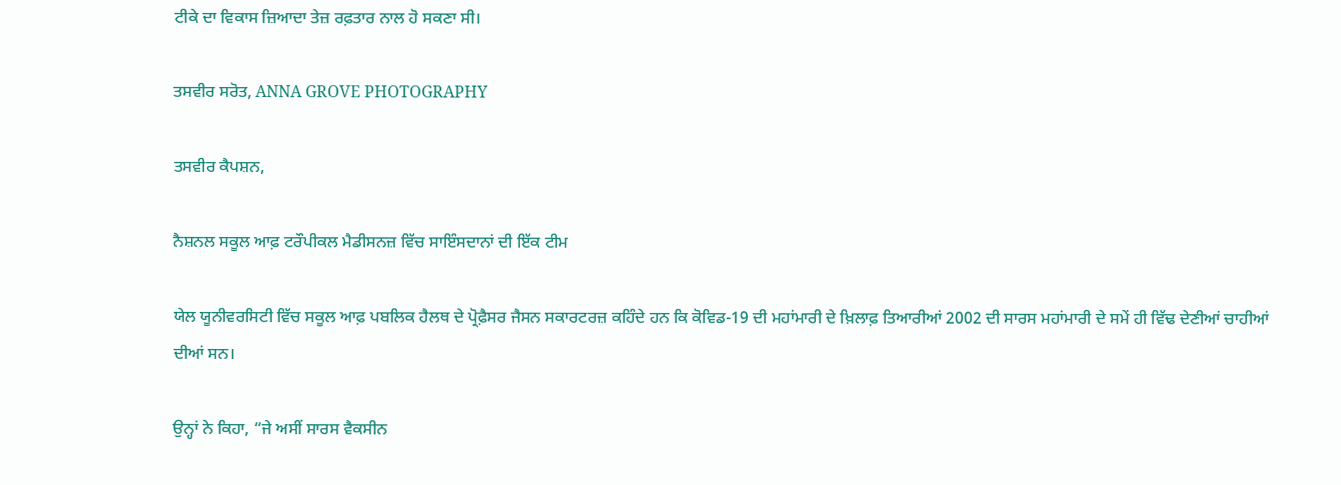ਟੀਕੇ ਦਾ ਵਿਕਾਸ ਜ਼ਿਆਦਾ ਤੇਜ਼ ਰਫ਼ਤਾਰ ਨਾਲ ਹੋ ਸਕਣਾ ਸੀ।

ਤਸਵੀਰ ਸਰੋਤ, ANNA GROVE PHOTOGRAPHY

ਤਸਵੀਰ ਕੈਪਸ਼ਨ,

ਨੈਸ਼ਨਲ ਸਕੂਲ ਆਫ਼ ਟਰੌਪੀਕਲ ਮੈਡੀਸਨਜ਼ ਵਿੱਚ ਸਾਇੰਸਦਾਨਾਂ ਦੀ ਇੱਕ ਟੀਮ

ਯੇਲ ਯੂਨੀਵਰਸਿਟੀ ਵਿੱਚ ਸਕੂਲ ਆਫ਼ ਪਬਲਿਕ ਹੈਲਥ ਦੇ ਪ੍ਰੋਫ਼ੈਸਰ ਜੈਸਨ ਸਕਾਰਟਰਜ਼ ਕਹਿੰਦੇ ਹਨ ਕਿ ਕੋਵਿਡ-19 ਦੀ ਮਹਾਂਮਾਰੀ ਦੇ ਖ਼ਿਲਾਫ਼ ਤਿਆਰੀਆਂ 2002 ਦੀ ਸਾਰਸ ਮਹਾਂਮਾਰੀ ਦੇ ਸਮੇਂ ਹੀ ਵਿੱਢ ਦੇਣੀਆਂ ਚਾਹੀਆਂ ਦੀਆਂ ਸਨ।

ਉਨ੍ਹਾਂ ਨੇ ਕਿਹਾ, “ਜੇ ਅਸੀਂ ਸਾਰਸ ਵੈਕਸੀਨ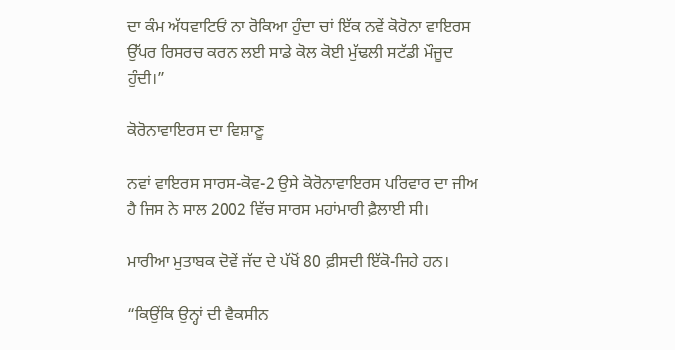ਦਾ ਕੰਮ ਅੱਧਵਾਟਿਓਂ ਨਾ ਰੋਕਿਆ ਹੁੰਦਾ ਚਾਂ ਇੱਕ ਨਵੇਂ ਕੋਰੋਨਾ ਵਾਇਰਸ ਉੱਪਰ ਰਿਸਰਚ ਕਰਨ ਲਈ ਸਾਡੇ ਕੋਲ ਕੋਈ ਮੁੱਢਲੀ ਸਟੱਡੀ ਮੌਜੂਦ ਹੁੰਦੀ।”

ਕੋਰੋਨਾਵਾਇਰਸ ਦਾ ਵਿਸ਼ਾਣੂ

ਨਵਾਂ ਵਾਇਰਸ ਸਾਰਸ-ਕੋਵ-2 ਉਸੇ ਕੋਰੋਨਾਵਾਇਰਸ ਪਰਿਵਾਰ ਦਾ ਜੀਅ ਹੈ ਜਿਸ ਨੇ ਸਾਲ 2002 ਵਿੱਚ ਸਾਰਸ ਮਹਾਂਮਾਰੀ ਫ਼ੈਲਾਈ ਸੀ।

ਮਾਰੀਆ ਮੁਤਾਬਕ ਦੋਵੇਂ ਜੱਦ ਦੇ ਪੱਖੋਂ 80 ਫ਼ੀਸਦੀ ਇੱਕੋ-ਜਿਹੇ ਹਨ।

“ਕਿਉਂਕਿ ਉਨ੍ਹਾਂ ਦੀ ਵੈਕਸੀਨ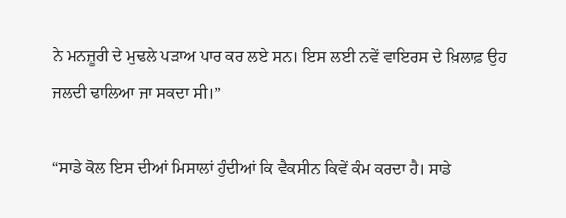ਨੇ ਮਨਜ਼ੂਰੀ ਦੇ ਮੁਢਲੇ ਪੜਾਅ ਪਾਰ ਕਰ ਲਏ ਸਨ। ਇਸ ਲਈ ਨਵੇਂ ਵਾਇਰਸ ਦੇ ਖ਼ਿਲਾਫ਼ ਉਹ ਜਲਦੀ ਢਾਲਿਆ ਜਾ ਸਕਦਾ ਸੀ।”

“ਸਾਡੇ ਕੋਲ ਇਸ ਦੀਆਂ ਮਿਸਾਲਾਂ ਹੁੰਦੀਆਂ ਕਿ ਵੈਕਸੀਨ ਕਿਵੇਂ ਕੰਮ ਕਰਦਾ ਹੈ। ਸਾਡੇ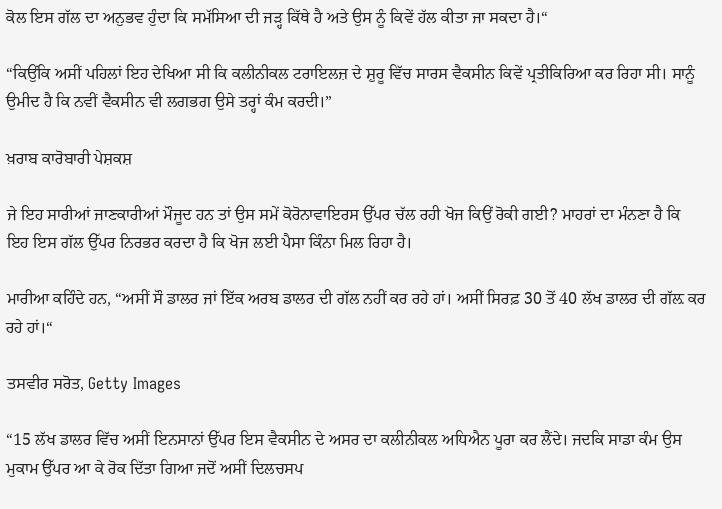ਕੋਲ ਇਸ ਗੱਲ ਦਾ ਅਨੁਭਵ ਹੁੰਦਾ ਕਿ ਸਮੱਸਿਆ ਦੀ ਜੜ੍ਹ ਕਿੱਥੇ ਹੈ ਅਤੇ ਉਸ ਨੂੰ ਕਿਵੇਂ ਹੱਲ ਕੀਤਾ ਜਾ ਸਕਦਾ ਹੈ।“

“ਕਿਉਂਕਿ ਅਸੀਂ ਪਹਿਲਾਂ ਇਹ ਦੇਖਿਆ ਸੀ ਕਿ ਕਲੀਨੀਕਲ ਟਰਾਇਲਜ਼ ਦੇ ਸ਼ੁਰੂ ਵਿੱਚ ਸਾਰਸ ਵੈਕਸੀਨ ਕਿਵੇਂ ਪ੍ਰਤੀਕਿਰਿਆ ਕਰ ਰਿਹਾ ਸੀ। ਸਾਨੂੰ ਉਮੀਦ ਹੈ ਕਿ ਨਵੀਂ ਵੈਕਸੀਨ ਵੀ ਲਗਭਗ ਉਸੇ ਤਰ੍ਹਾਂ ਕੰਮ ਕਰਦੀ।”

ਖ਼ਰਾਬ ਕਾਰੋਬਾਰੀ ਪੇਸ਼ਕਸ਼

ਜੇ ਇਹ ਸਾਰੀਆਂ ਜਾਣਕਾਰੀਆਂ ਮੌਜੂਦ ਹਨ ਤਾਂ ਉਸ ਸਮੇਂ ਕੋਰੋਨਾਵਾਇਰਸ ਉੱਪਰ ਚੱਲ ਰਹੀ ਖੋਜ ਕਿਉਂ ਰੋਕੀ ਗਈ? ਮਾਹਰਾਂ ਦਾ ਮੰਨਣਾ ਹੈ ਕਿ ਇਹ ਇਸ ਗੱਲ ਉੱਪਰ ਨਿਰਭਰ ਕਰਦਾ ਹੈ ਕਿ ਖੋਜ ਲਈ ਪੈਸਾ ਕਿੰਨਾ ਮਿਲ ਰਿਹਾ ਹੈ।

ਮਾਰੀਆ ਕਹਿੰਦੇ ਹਨ, “ਅਸੀਂ ਸੌ ਡਾਲਰ ਜਾਂ ਇੱਕ ਅਰਬ ਡਾਲਰ ਦੀ ਗੱਲ ਨਹੀਂ ਕਰ ਰਹੇ ਹਾਂ। ਅਸੀਂ ਸਿਰਫ਼ 30 ਤੋਂ 40 ਲੱਖ ਡਾਲਰ ਦੀ ਗੱਲ਼ ਕਰ ਰਹੇ ਹਾਂ।“

ਤਸਵੀਰ ਸਰੋਤ, Getty Images

“15 ਲੱਖ ਡਾਲਰ ਵਿੱਚ ਅਸੀਂ ਇਨਸਾਨਾਂ ਉੱਪਰ ਇਸ ਵੈਕਸੀਨ ਦੇ ਅਸਰ ਦਾ ਕਲੀਨੀਕਲ ਅਧਿਐਨ ਪੂਰਾ ਕਰ ਲੈਂਦੇ। ਜਦਕਿ ਸਾਡਾ ਕੰਮ ਉਸ ਮੁਕਾਮ ਉੱਪਰ ਆ ਕੇ ਰੋਕ ਦਿੱਤਾ ਗਿਆ ਜਦੋਂ ਅਸੀਂ ਦਿਲਚਸਪ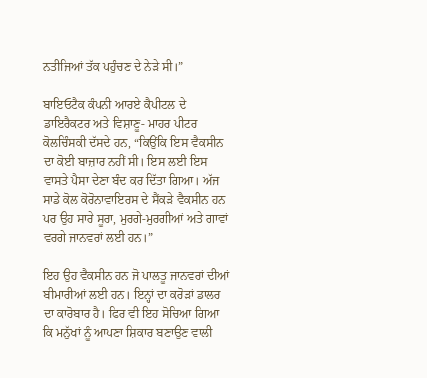ਨਤੀਜਿਆਂ ਤੱਕ ਪਹੁੰਚਣ ਦੇ ਨੇੜੇ ਸੀ।”

ਬਾਇਓਟੈਕ ਕੰਪਨੀ ਆਰਏ ਕੈਪੀਟਲ ਦੇ ਡਾਇਰੈਕਟਰ ਅਤੇ ਵਿਸ਼ਾਣੂ- ਮਾਹਰ ਪੀਟਰ ਕੋਲਚਿੰਸਕੀ ਦੱਸਦੇ ਹਨ, “ਕਿਉਂਕਿ ਇਸ ਵੈਕਸੀਨ ਦਾ ਕੋਈ ਬਾਜ਼ਾਰ ਨਹੀਂ ਸੀ। ਇਸ ਲਈ ਇਸ ਵਾਸਤੇ ਪੈਸਾ ਦੇਣਾ ਬੰਦ ਕਰ ਦਿੱਤਾ ਗਿਆ। ਅੱਜ ਸਾਡੇ ਕੋਲ ਕੋਰੋਨਾਵਾਇਰਸ ਦੇ ਸੈਂਕੜੇ ਵੈਕਸੀਨ ਹਨ ਪਰ ਉਹ ਸਾਰੇ ਸੂਰਾ, ਮੁਰਗੇ-ਮੁਰਗੀਆਂ ਅਤੇ ਗਾਵਾਂ ਵਰਗੇ ਜਾਨਵਰਾਂ ਲਈ ਹਨ।”

ਇਹ ਉਹ ਵੈਕਸੀਨ ਹਨ ਜੋ ਪਾਲਤੂ ਜਾਨਵਰਾਂ ਦੀਆਂ ਬੀਮਾਰੀਆਂ ਲਈ ਹਨ। ਇਨ੍ਹਾਂ ਦਾ ਕਰੋੜਾਂ ਡਾਲਰ ਦਾ ਕਾਰੋਬਾਰ ਹੈ। ਫਿਰ ਵੀ ਇਹ ਸੋਚਿਆ ਗਿਆ ਕਿ ਮਨੁੱਖਾਂ ਨੂੰ ਆਪਣਾ ਸ਼ਿਕਾਰ ਬਣਾਉਣ ਵਾਲੀ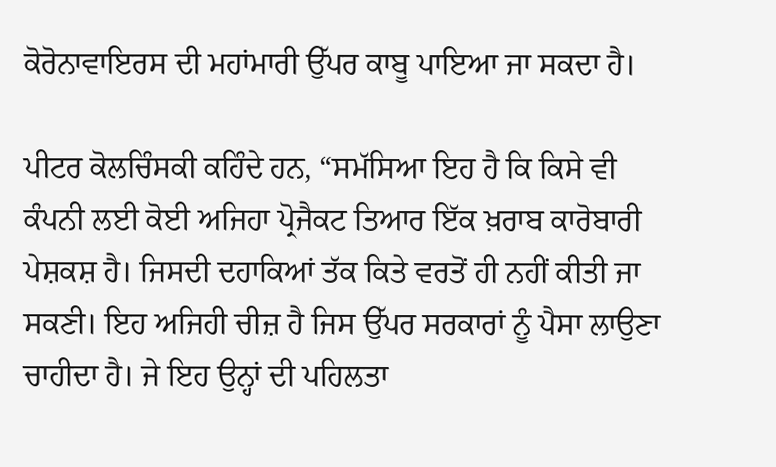ਕੋਰੋਨਾਵਾਇਰਸ ਦੀ ਮਹਾਂਮਾਰੀ ਉੱਪਰ ਕਾਬੂ ਪਾਇਆ ਜਾ ਸਕਦਾ ਹੈ।

ਪੀਟਰ ਕੋਲਚਿੰਸਕੀ ਕਹਿੰਦੇ ਹਨ, “ਸਮੱਸਿਆ ਇਹ ਹੈ ਕਿ ਕਿਸੇ ਵੀ ਕੰਪਨੀ ਲਈ ਕੋਈ ਅਜਿਹਾ ਪ੍ਰੋਜੈਕਟ ਤਿਆਰ ਇੱਕ ਖ਼ਰਾਬ ਕਾਰੋਬਾਰੀ ਪੇਸ਼ਕਸ਼ ਹੈ। ਜਿਸਦੀ ਦਹਾਕਿਆਂ ਤੱਕ ਕਿਤੇ ਵਰਤੋਂ ਹੀ ਨਹੀਂ ਕੀਤੀ ਜਾ ਸਕਣੀ। ਇਹ ਅਜਿਹੀ ਚੀਜ਼ ਹੈ ਜਿਸ ਉੱਪਰ ਸਰਕਾਰਾਂ ਨੂੰ ਪੈਸਾ ਲਾਉਣਾ ਚਾਹੀਦਾ ਹੈ। ਜੇ ਇਹ ਉਨ੍ਹਾਂ ਦੀ ਪਹਿਲਤਾ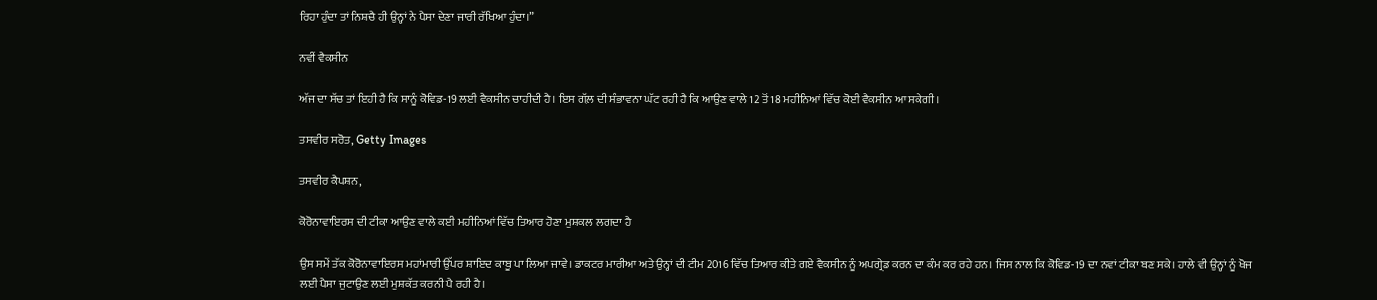ਰਿਹਾ ਹੁੰਦਾ ਤਾਂ ਨਿਸ਼ਚੈ ਹੀ ਉਨ੍ਹਾਂ ਨੇ ਪੈਸਾ ਦੇਣਾ ਜਾਰੀ ਰੱਖਿਆ ਹੁੰਦਾ।”

ਨਵੀਂ ਵੈਕਸੀਨ

ਅੱਜ ਦਾ ਸੱਚ ਤਾਂ ਇਹੀ ਹੈ ਕਿ ਸਾਨੂੰ ਕੋਵਿਡ-19 ਲਈ ਵੈਕਸੀਨ ਚਾਹੀਦੀ ਹੈ। ਇਸ ਗੱਲ਼ ਦੀ ਸੰਭਾਵਨਾ ਘੱਟ ਰਹੀ ਹੈ ਕਿ ਆਉਣ ਵਾਲੇ 12 ਤੋਂ 18 ਮਹੀਨਿਆਂ ਵਿੱਚ ਕੋਈ ਵੈਕਸੀਨ ਆ ਸਕੇਗੀ।

ਤਸਵੀਰ ਸਰੋਤ, Getty Images

ਤਸਵੀਰ ਕੈਪਸ਼ਨ,

ਕੋਰੋਨਾਵਾਇਰਸ ਦੀ ਟੀਕਾ ਆਉਣ ਵਾਲੇ ਕਈ ਮਹੀਨਿਆਂ ਵਿੱਚ ਤਿਆਰ ਹੋਣਾ ਮੁਸ਼ਕਲ ਲਗਦਾ ਹੈ

ਉਸ ਸਮੇਂ ਤੱਕ ਕੋਰੋਨਾਵਾਇਰਸ ਮਹਾਂਮਾਰੀ ਉੱਪਰ ਸ਼ਾਇਦ ਕਾਬੂ ਪਾ ਲਿਆ ਜਾਵੇ। ਡਾਕਟਰ ਮਾਰੀਆ ਅਤੇ ਉਨ੍ਹਾਂ ਦੀ ਟੀਮ 2016 ਵਿੱਚ ਤਿਆਰ ਕੀਤੇ ਗਏ ਵੈਕਸੀਨ ਨੂੰ ਅਪਗ੍ਰੇਡ ਕਰਨ ਦਾ ਕੰਮ ਕਰ ਰਹੇ ਹਨ। ਜਿਸ ਨਾਲ ਕਿ ਕੋਵਿਡ-19 ਦਾ ਨਵਾਂ ਟੀਕਾ ਬਣ ਸਕੇ। ਹਾਲੇ ਵੀ ਉਨ੍ਹਾਂ ਨੂੰ ਖੋਜ ਲਈ ਪੈਸਾ ਜੁਟਾਉਣ ਲਈ ਮੁਸ਼ਕੱਤ ਕਰਨੀ ਪੈ ਰਹੀ ਹੈ।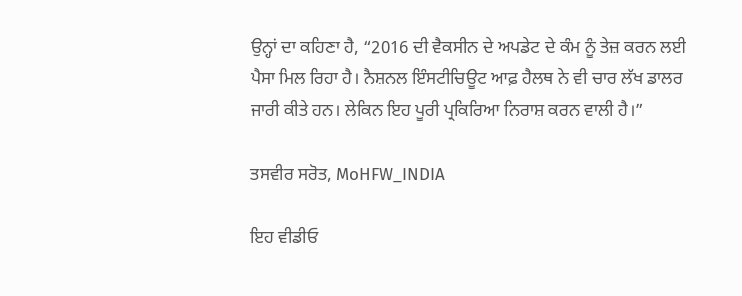ਉਨ੍ਹਾਂ ਦਾ ਕਹਿਣਾ ਹੈ, “2016 ਦੀ ਵੈਕਸੀਨ ਦੇ ਅਪਡੇਟ ਦੇ ਕੰਮ ਨੂੰ ਤੇਜ਼ ਕਰਨ ਲਈ ਪੈਸਾ ਮਿਲ ਰਿਹਾ ਹੈ। ਨੈਸ਼ਨਲ ਇੰਸਟੀਚਿਊਟ ਆਫ਼ ਹੈਲਥ ਨੇ ਵੀ ਚਾਰ ਲੱਖ ਡਾਲਰ ਜਾਰੀ ਕੀਤੇ ਹਨ। ਲੇਕਿਨ ਇਹ ਪੂਰੀ ਪ੍ਰਕਿਰਿਆ ਨਿਰਾਸ਼ ਕਰਨ ਵਾਲੀ ਹੈ।”

ਤਸਵੀਰ ਸਰੋਤ, MoHFW_INDIA

ਇਹ ਵੀਡੀਓ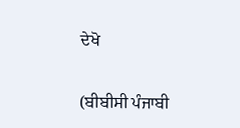ਦੇਖੋ

(ਬੀਬੀਸੀ ਪੰਜਾਬੀ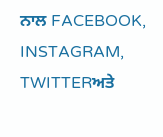ਨਾਲ FACEBOOK, INSTAGRAM, TWITTERਅਤੇ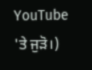YouTube 'ਤੇ ਜੁੜੋ।)